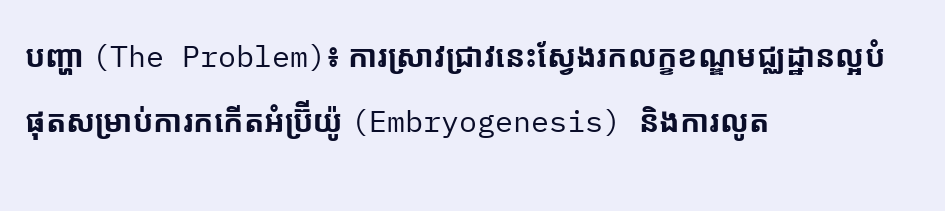បញ្ហា (The Problem)៖ ការស្រាវជ្រាវនេះស្វែងរកលក្ខខណ្ឌមជ្ឈដ្ឋានល្អបំផុតសម្រាប់ការកកើតអំប្រ៊ីយ៉ូ (Embryogenesis) និងការលូត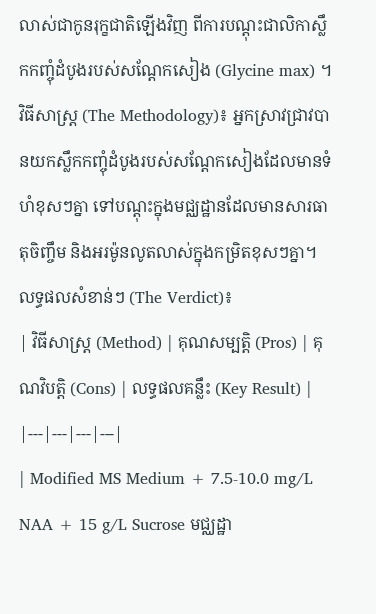លាស់ជាកូនរុក្ខជាតិឡើងវិញ ពីការបណ្ដុះជាលិកាស្លឹកកញ្ចុំដំបូងរបស់សណ្តែកសៀង (Glycine max) ។
វិធីសាស្ត្រ (The Methodology)៖ អ្នកស្រាវជ្រាវបានយកស្លឹកកញ្ចុំដំបូងរបស់សណ្តែកសៀងដែលមានទំហំខុសៗគ្នា ទៅបណ្ដុះក្នុងមជ្ឈដ្ឋានដែលមានសារធាតុចិញ្ចឹម និងអរម៉ូនលូតលាស់ក្នុងកម្រិតខុសៗគ្នា។
លទ្ធផលសំខាន់ៗ (The Verdict)៖
| វិធីសាស្ត្រ (Method) | គុណសម្បត្តិ (Pros) | គុណវិបត្តិ (Cons) | លទ្ធផលគន្លឹះ (Key Result) |
|---|---|---|---|
| Modified MS Medium + 7.5-10.0 mg/L NAA + 15 g/L Sucrose មជ្ឈដ្ឋា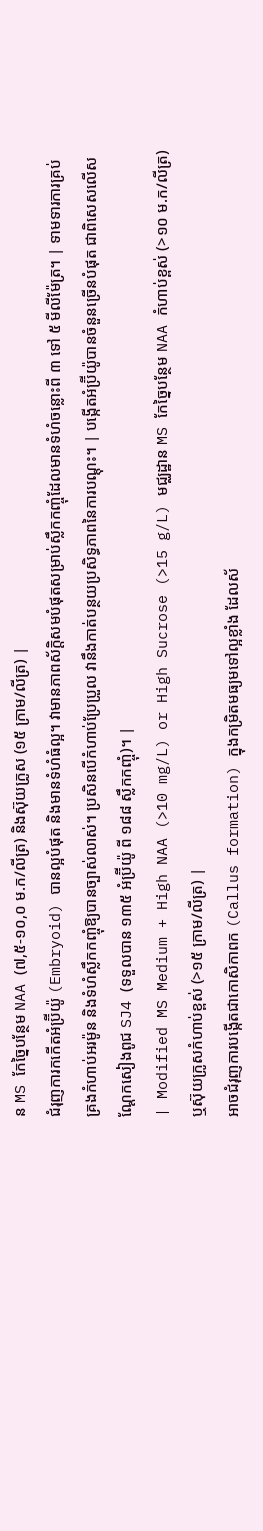ន MS កែច្នៃបន្ថែម NAA (៧,៥-១០,០ ម.ក/លីត្រ) និងស៊ុយក្រូស (១៥ ក្រាម/លីត្រ) |
ជំរុញការកកើតអំប្រ៊ីយ៉ូ (Embryoid) បានល្អបំផុត និងមានទំហំធំល្អ។ វាមានភាពស័ក្តិសមបំផុតសម្រាប់ស្លឹកកញ្ចុំដែលមានទំហំចន្លោះពី ៣ ទៅ ៥ មីលីម៉ែត្រ។ | ទាមទារការគ្រប់គ្រងកំហាប់អរម៉ូន និងទំហំស្លឹកកញ្ចុំឱ្យបានច្បាស់លាស់។ ប្រសិនបើកំហាប់ប្រែប្រួល វានឹងកាត់បន្ថយប្រសិទ្ធភាពនៃការបណ្ដុះ។ | បង្កើតអំប្រ៊ីយ៉ូបានចំនួនច្រើនបំផុត ជាពិសេសលើសណ្តែកសៀងពូជ SJ4 (ទទួលបាន ១៣៥ អំប្រ៊ីយ៉ូ ពី ១៨៨ ស្លឹកកញ្ចុំ)។ |
| Modified MS Medium + High NAA (>10 mg/L) or High Sucrose (>15 g/L) មជ្ឈដ្ឋាន MS កែច្នៃបន្ថែម NAA កំហាប់ខ្ពស់ (>១០ ម.ក/លីត្រ) ឬស៊ុយក្រូសកំហាប់ខ្ពស់ (>១៥ ក្រាម/លីត្រ) |
អាចជំរុញការបង្កើតជាកោសិកាពក (Callus formation) ក្នុងកម្រិតមធ្យមទៅល្អខ្លាំង ដែលស័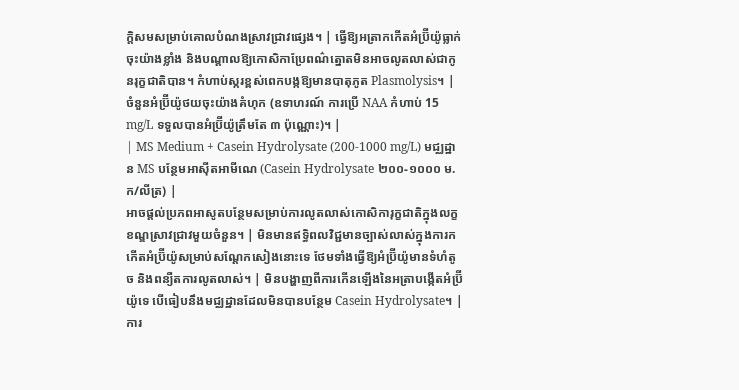ក្តិសមសម្រាប់គោលបំណងស្រាវជ្រាវផ្សេង។ | ធ្វើឱ្យអត្រាកកើតអំប្រ៊ីយ៉ូធ្លាក់ចុះយ៉ាងខ្លាំង និងបណ្តាលឱ្យកោសិកាប្រែពណ៌ត្នោតមិនអាចលូតលាស់ជាកូនរុក្ខជាតិបាន។ កំហាប់ស្ករខ្ពស់ពេកបង្កឱ្យមានបាតុភូត Plasmolysis។ | ចំនួនអំប្រ៊ីយ៉ូថយចុះយ៉ាងគំហុក (ឧទាហរណ៍ ការប្រើ NAA កំហាប់ 15 mg/L ទទួលបានអំប្រ៊ីយ៉ូត្រឹមតែ ៣ ប៉ុណ្ណោះ)។ |
| MS Medium + Casein Hydrolysate (200-1000 mg/L) មជ្ឈដ្ឋាន MS បន្ថែមអាស៊ីតអាមីណេ (Casein Hydrolysate ២០០-១០០០ ម.ក/លីត្រ) |
អាចផ្តល់ប្រភពអាសូតបន្ថែមសម្រាប់ការលូតលាស់កោសិការុក្ខជាតិក្នុងលក្ខខណ្ឌស្រាវជ្រាវមួយចំនួន។ | មិនមានឥទ្ធិពលវិជ្ជមានច្បាស់លាស់ក្នុងការកកើតអំប្រ៊ីយ៉ូសម្រាប់សណ្តែកសៀងនោះទេ ថែមទាំងធ្វើឱ្យអំប្រ៊ីយ៉ូមានទំហំតូច និងពន្យឺតការលូតលាស់។ | មិនបង្ហាញពីការកើនឡើងនៃអត្រាបង្កើតអំប្រ៊ីយ៉ូទេ បើធៀបនឹងមជ្ឈដ្ឋានដែលមិនបានបន្ថែម Casein Hydrolysate។ |
ការ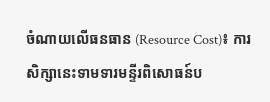ចំណាយលើធនធាន (Resource Cost)៖ ការសិក្សានេះទាមទារមន្ទីរពិសោធន៍ប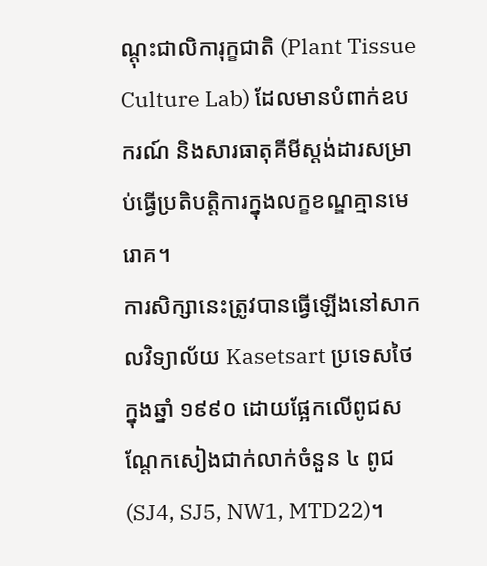ណ្ដុះជាលិការុក្ខជាតិ (Plant Tissue Culture Lab) ដែលមានបំពាក់ឧបករណ៍ និងសារធាតុគីមីស្តង់ដារសម្រាប់ធ្វើប្រតិបត្តិការក្នុងលក្ខខណ្ឌគ្មានមេរោគ។
ការសិក្សានេះត្រូវបានធ្វើឡើងនៅសាកលវិទ្យាល័យ Kasetsart ប្រទេសថៃ ក្នុងឆ្នាំ ១៩៩០ ដោយផ្អែកលើពូជសណ្តែកសៀងជាក់លាក់ចំនួន ៤ ពូជ (SJ4, SJ5, NW1, MTD22)។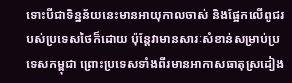ទោះបីជាទិន្នន័យនេះមានអាយុកាលចាស់ និងផ្អែកលើពូជរបស់ប្រទេសថៃក៏ដោយ ប៉ុន្តែវាមានសារៈសំខាន់សម្រាប់ប្រទេសកម្ពុជា ព្រោះប្រទេសទាំងពីរមានអាកាសធាតុស្រដៀង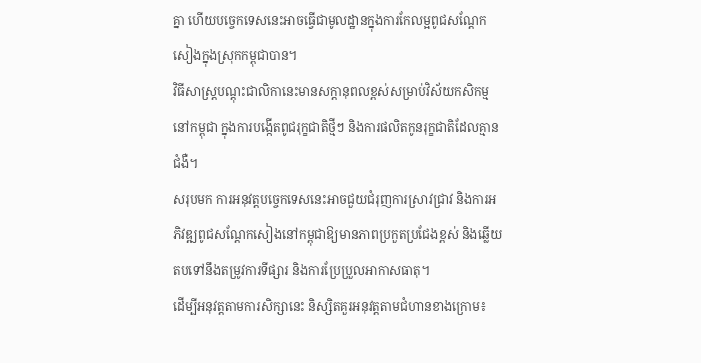គ្នា ហើយបច្ចេកទេសនេះអាចធ្វើជាមូលដ្ឋានក្នុងការកែលម្អពូជសណ្តែកសៀងក្នុងស្រុកកម្ពុជាបាន។
វិធីសាស្ត្របណ្ដុះជាលិកានេះមានសក្តានុពលខ្ពស់សម្រាប់វិស័យកសិកម្មនៅកម្ពុជា ក្នុងការបង្កើតពូជរុក្ខជាតិថ្មីៗ និងការផលិតកូនរុក្ខជាតិដែលគ្មានជំងឺ។
សរុបមក ការអនុវត្តបច្ចេកទេសនេះអាចជួយជំរុញការស្រាវជ្រាវ និងការអភិវឌ្ឍពូជសណ្តែកសៀងនៅកម្ពុជាឱ្យមានភាពប្រកួតប្រជែងខ្ពស់ និងឆ្លើយតបទៅនឹងតម្រូវការទីផ្សារ និងការប្រែប្រួលអាកាសធាតុ។
ដើម្បីអនុវត្តតាមការសិក្សានេះ និស្សិតគួរអនុវត្តតាមជំហានខាងក្រោម៖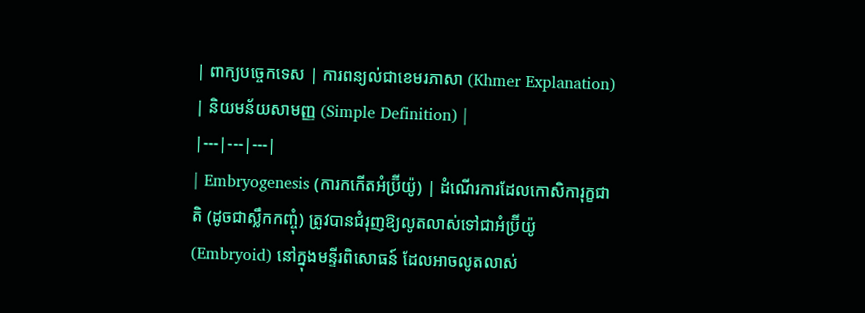| ពាក្យបច្ចេកទេស | ការពន្យល់ជាខេមរភាសា (Khmer Explanation) | និយមន័យសាមញ្ញ (Simple Definition) |
|---|---|---|
| Embryogenesis (ការកកើតអំប្រ៊ីយ៉ូ) | ដំណើរការដែលកោសិការុក្ខជាតិ (ដូចជាស្លឹកកញ្ចុំ) ត្រូវបានជំរុញឱ្យលូតលាស់ទៅជាអំប្រ៊ីយ៉ូ (Embryoid) នៅក្នុងមន្ទីរពិសោធន៍ ដែលអាចលូតលាស់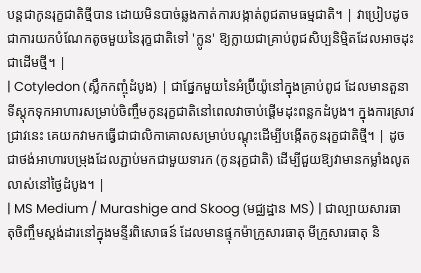បន្តជាកូនរុក្ខជាតិថ្មីបាន ដោយមិនបាច់ឆ្លងកាត់ការបង្កាត់ពូជតាមធម្មជាតិ។ | វាប្រៀបដូចជាការយកបំណែកតូចមួយនៃរុក្ខជាតិទៅ 'ក្លូន' ឱ្យក្លាយជាគ្រាប់ពូជសិប្បនិម្មិតដែលអាចដុះជាដើមថ្មី។ |
| Cotyledon (ស្លឹកកញ្ចុំដំបូង) | ជាផ្នែកមួយនៃអំប្រ៊ីយ៉ូនៅក្នុងគ្រាប់ពូជ ដែលមានតួនាទីស្តុកទុកអាហារសម្រាប់ចិញ្ចឹមកូនរុក្ខជាតិនៅពេលវាចាប់ផ្តើមដុះពន្លកដំបូង។ ក្នុងការស្រាវជ្រាវនេះ គេយកវាមកធ្វើជាជាលិកាគោលសម្រាប់បណ្ដុះដើម្បីបង្កើតកូនរុក្ខជាតិថ្មី។ | ដូចជាថង់អាហារបម្រុងដែលភ្ជាប់មកជាមួយទារក (កូនរុក្ខជាតិ) ដើម្បីជួយឱ្យវាមានកម្លាំងលូតលាស់នៅថ្ងៃដំបូង។ |
| MS Medium / Murashige and Skoog (មជ្ឈដ្ឋាន MS) | ជាល្បាយសារធាតុចិញ្ចឹមស្តង់ដារនៅក្នុងមន្ទីរពិសោធន៍ ដែលមានផ្ទុកម៉ាក្រូសារធាតុ មីក្រូសារធាតុ និ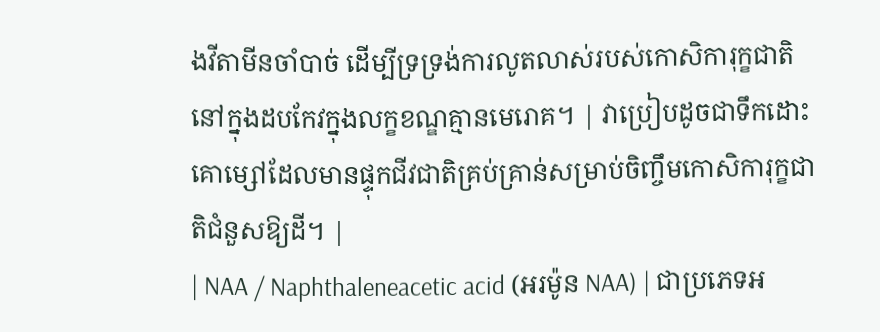ងវីតាមីនចាំបាច់ ដើម្បីទ្រទ្រង់ការលូតលាស់របស់កោសិការុក្ខជាតិនៅក្នុងដបកែវក្នុងលក្ខខណ្ឌគ្មានមេរោគ។ | វាប្រៀបដូចជាទឹកដោះគោម្សៅដែលមានផ្ទុកជីវជាតិគ្រប់គ្រាន់សម្រាប់ចិញ្ចឹមកោសិការុក្ខជាតិជំនួសឱ្យដី។ |
| NAA / Naphthaleneacetic acid (អរម៉ូន NAA) | ជាប្រភេទអ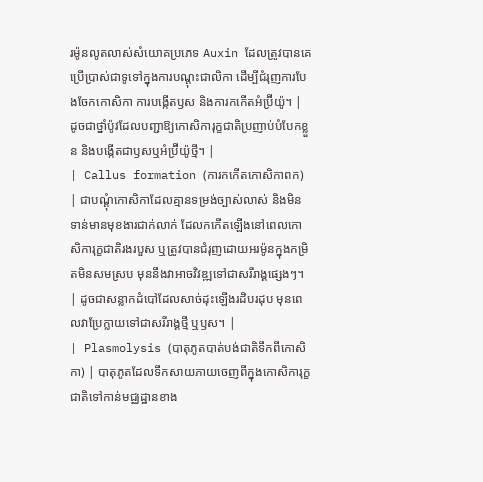រម៉ូនលូតលាស់សំយោគប្រភេទ Auxin ដែលត្រូវបានគេប្រើប្រាស់ជាទូទៅក្នុងការបណ្ដុះជាលិកា ដើម្បីជំរុញការបែងចែកកោសិកា ការបង្កើតឫស និងការកកើតអំប្រ៊ីយ៉ូ។ | ដូចជាថ្នាំប៉ូវដែលបញ្ជាឱ្យកោសិការុក្ខជាតិប្រញាប់បំបែកខ្លួន និងបង្កើតជាឫសឬអំប្រ៊ីយ៉ូថ្មី។ |
| Callus formation (ការកកើតកោសិកាពក) | ជាបណ្តុំកោសិកាដែលគ្មានទម្រង់ច្បាស់លាស់ និងមិនទាន់មានមុខងារជាក់លាក់ ដែលកកើតឡើងនៅពេលកោសិការុក្ខជាតិរងរបួស ឬត្រូវបានជំរុញដោយអរម៉ូនក្នុងកម្រិតមិនសមស្រប មុននឹងវាអាចវិវឌ្ឍទៅជាសរីរាង្គផ្សេងៗ។ | ដូចជាសន្លាកដំបៅដែលសាច់ដុះឡើងរដិបរដុប មុនពេលវាប្រែក្លាយទៅជាសរីរាង្គថ្មី ឬឫស។ |
| Plasmolysis (បាតុភូតបាត់បង់ជាតិទឹកពីកោសិកា) | បាតុភូតដែលទឹកសាយភាយចេញពីក្នុងកោសិការុក្ខជាតិទៅកាន់មជ្ឈដ្ឋានខាង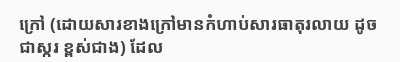ក្រៅ (ដោយសារខាងក្រៅមានកំហាប់សារធាតុរលាយ ដូចជាស្ករ ខ្ពស់ជាង) ដែល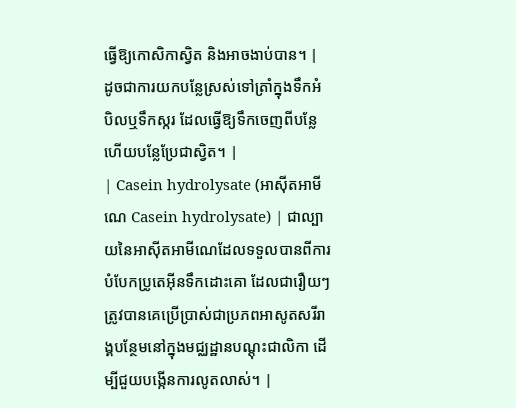ធ្វើឱ្យកោសិកាស្វិត និងអាចងាប់បាន។ | ដូចជាការយកបន្លែស្រស់ទៅត្រាំក្នុងទឹកអំបិលឬទឹកស្ករ ដែលធ្វើឱ្យទឹកចេញពីបន្លែ ហើយបន្លែប្រែជាស្វិត។ |
| Casein hydrolysate (អាស៊ីតអាមីណេ Casein hydrolysate) | ជាល្បាយនៃអាស៊ីតអាមីណេដែលទទួលបានពីការបំបែកប្រូតេអ៊ីនទឹកដោះគោ ដែលជារឿយៗត្រូវបានគេប្រើប្រាស់ជាប្រភពអាសូតសរីរាង្គបន្ថែមនៅក្នុងមជ្ឈដ្ឋានបណ្ដុះជាលិកា ដើម្បីជួយបង្កើនការលូតលាស់។ |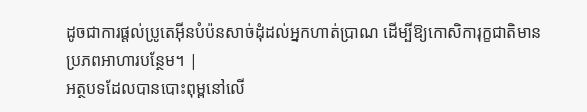ដូចជាការផ្តល់ប្រូតេអ៊ីនបំប៉នសាច់ដុំដល់អ្នកហាត់ប្រាណ ដើម្បីឱ្យកោសិការុក្ខជាតិមានប្រភពអាហារបន្ថែម។ |
អត្ថបទដែលបានបោះពុម្ពនៅលើ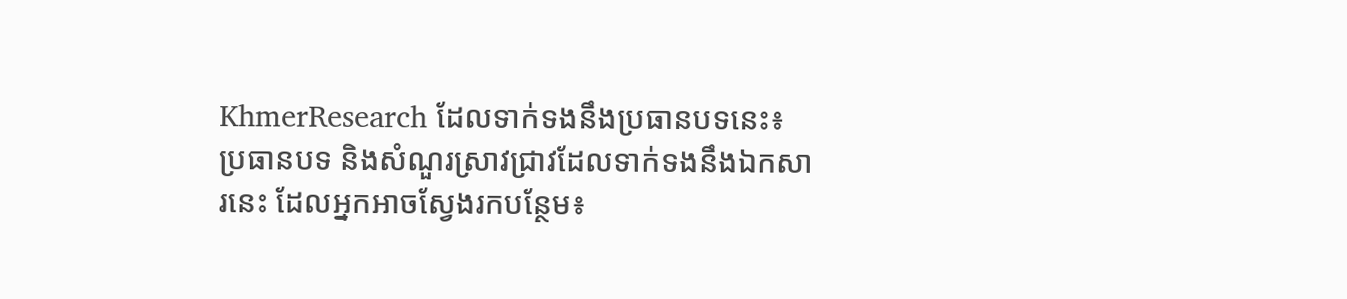KhmerResearch ដែលទាក់ទងនឹងប្រធានបទនេះ៖
ប្រធានបទ និងសំណួរស្រាវជ្រាវដែលទាក់ទងនឹងឯកសារនេះ ដែលអ្នកអាចស្វែងរកបន្ថែម៖